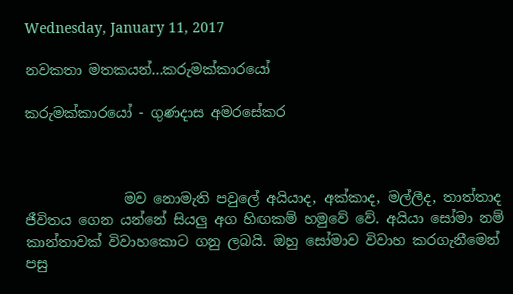Wednesday, January 11, 2017

නවකතා මතකයන්...කරුමක්කාරයෝ

කරුමක්කාරයෝ - ගුණදාස අමරසේකර



              මව නොමැති පවුලේ අයියාද, අක්කාද, මල්ලීද, තාත්තාද ජීවිතය ගෙන යන්නේ සියලු අග හිඟකම් හමුවේ වේ. අයියා සෝමා නම් කාන්තාවක් විවාහකොට ගනු ලබයි. ඔහු සෝමාව විවාහ කරගැනීමෙන් පසු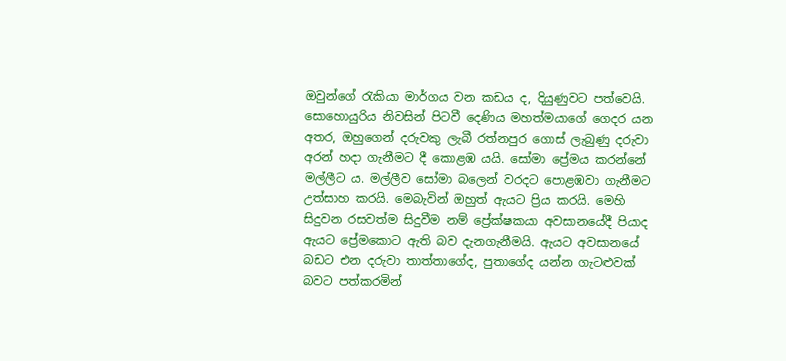ඔවුන්ගේ රැකියා මාර්ගය වන කඩය ද, දියුණුවට පත්වෙයි. සොහොයුරිය නිවසින් පිටවී දෙණිය මහත්මයාගේ ගෙදර යන අතර, ඔහුගෙන් දරුවකු ලැබී රත්නපුර ගොස් ලැබුණු දරුවා අරන් හදා ගැනීමට දී කොළඹ යයි. සෝමා ප්‍රේමය කරන්නේ මල්ලීට ය. මල්ලීව සෝමා බලෙන් වරදට පොළඹවා ගැනීමට උත්සාහ කරයි. මෙබැවින් ඔහුත් ඇයට ප්‍රිය කරයි. මෙහි සිදුවන රසවත්ම සිදුවීම නම් ප්‍රේක්ෂකයා අවසානයේදී පියාද ඇයට ප්‍රේමකොට ඇති බව දැනගැනීමයි. ඇයට අවසානයේ බඩට එන දරුවා තාත්තාගේද, පුතාගේද යන්න ගැටළුවක් බවට පත්කරමින්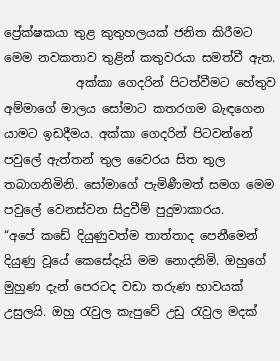ප්‍රේක්ෂකයා තුළ කුතුහලයක් ජනිත කිරීමට මෙම නවකතාව තුළින් කතුවරයා සමත්වී ඇත.
            අක්කා ගෙදරින් පිටත්වීමට හේතුව අම්මාගේ මාලය සෝමාට කතරගම බැඳගෙන යාමට ඉඩදීමය. අක්කා ගෙදරින් පිටවන්නේ පවුලේ ඇත්තන් තුල වෛරය සිත තුල තබාගනිමිනි. සෝමාගේ පැමිණීමත් සමග මෙම පවුලේ වෙනස්වන සිදුවීම් පුදුමාකාරය.
“අපේ කඩේ දියුණුවත්ම තාත්තාද පෙනීමෙන් දියුණු වූයේ කෙසේදැයි මම නොදනිමි. ඔහුගේ මුහුණ දැන් පෙරටද වඩා තරුණ භාවයක් උසුලයි. ඔහු රැවුල කැපුවේ උඩු රැවුල මදක්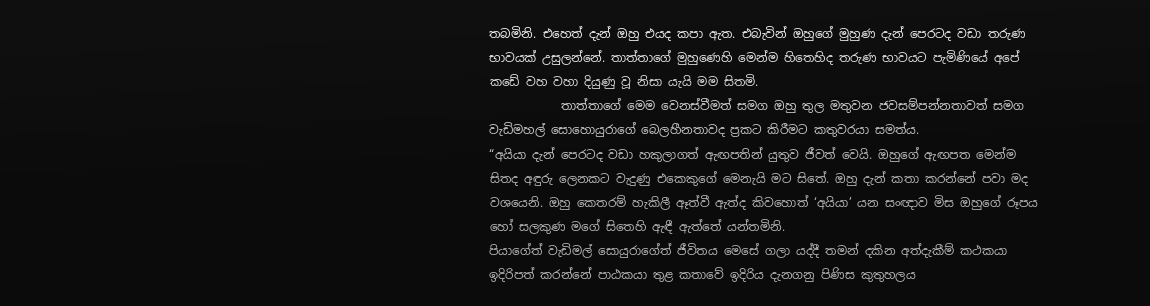තබමිනි. එහෙත් දැන් ඔහු එයද කපා ඇත. එබැවින් ඔහුගේ මුහුණ දැන් පෙරටද වඩා තරුණ භාවයක් උසුලන්නේ. තාත්තාගේ මුහුණෙහි මෙන්ම හිතෙහිද තරුණ භාවයට පැමිණියේ අපේ කඩේ වහ වහා දියුණු වූ නිසා යැයි මම සිතමි.
            තාත්තාගේ මෙම වෙනස්වීමත් සමග ඔහු තුල මතුවන ජවසම්පන්නතාවත් සමග වැඩිමහල් සොහොයුරාගේ බෙලහීනතාවද ප්‍රකට කිරීමට කතුවරයා සමත්ය.
“අයියා දැන් පෙරටද වඩා හකුලාගත් ඇඟපතින් යුතුව ජීවත් වෙයි. ඔහුගේ ඇඟපත මෙන්ම සිතද අඳුරු ලෙනකට වැදුණු එකෙකුගේ මෙනැයි මට සිතේ. ඔහු දැන් කතා කරන්නේ පවා මද වශයෙනි. ඔහු කෙතරම් හැකිලී ඈත්වී ඇත්ද කිවහොත් ‘අයියා’ යන සංඥාව මිස ඔහුගේ රූපය හෝ සලකුණ මගේ සිතෙහි ඇඳී ඇත්තේ යන්තමිනි.
පියාගේත් වැඩිමල් සොයුරාගේත් ජීවිතය මෙසේ ගලා යද්දී තමන් දකින අත්දැකීම් කථකයා ඉදිරිපත් කරන්නේ පාඨකයා තුළ කතාවේ ඉදිරිය දැනගනු පිණිස කුතුහලය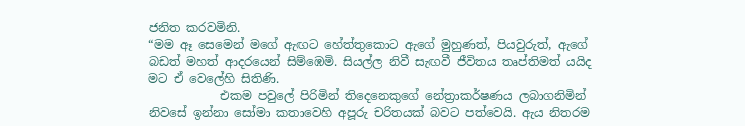ජනිත කරවමිනි.
“මම ඈ සෙමෙන් මගේ ඇඟට හේත්තුකොට ඇගේ මුහුණත්, පියවුරුත්, ඇගේ බඩත් මහත් ආදරයෙන් සිම්ඹෙමි. සියල්ල නිවී සැඟවී ජීවිතය තෘප්තිමත් යයිද මට ඒ වෙලේහි සිතිණි.
            එකම පවුලේ පිරිමින් තිදෙනෙකුගේ නේත්‍රාකර්ෂණය ලබාගනිමින් නිවසේ ඉන්නා සෝමා කතාවෙහි අපූරු චරිතයක් බවට පත්වෙයි. ඇය නිතරම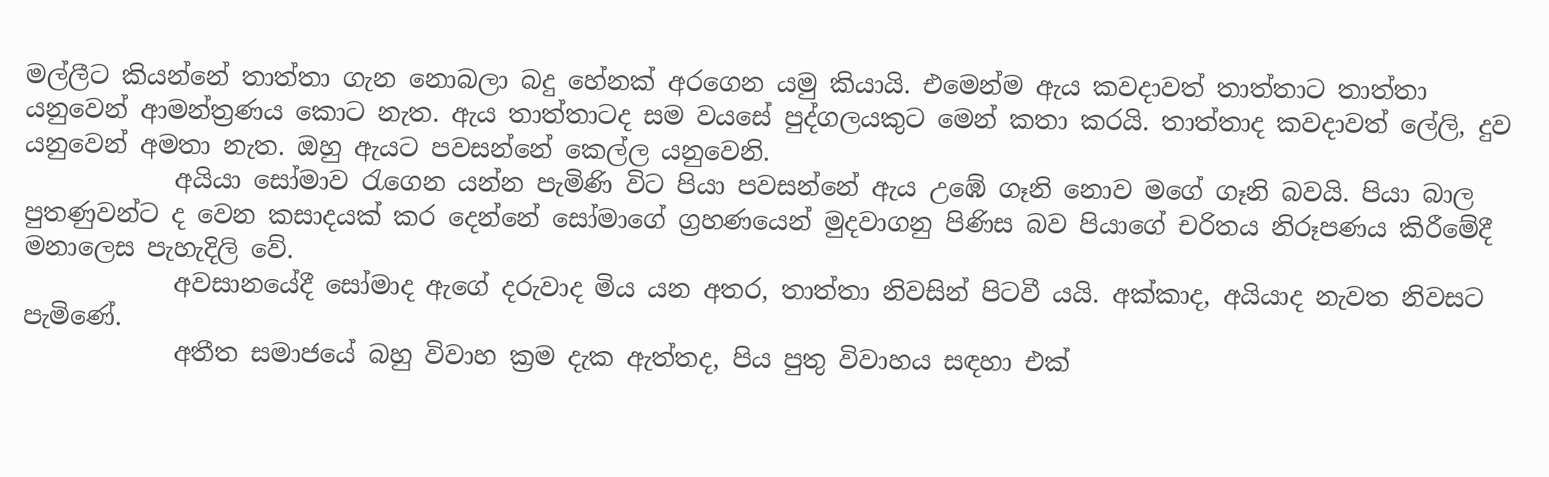මල්ලීට කියන්නේ තාත්තා ගැන නොබලා බදු හේනක් අරගෙන යමු කියායි. එමෙන්ම ඇය කවදාවත් තාත්තාට තාත්තා යනුවෙන් ආමන්ත්‍රණය කොට නැත. ඇය තාත්තාටද සම වයසේ පුද්ගලයකුට මෙන් කතා කරයි. තාත්තාද කවදාවත් ලේලි, දුව යනුවෙන් අමතා නැත. ඔහු ඇයට පවසන්නේ කෙල්ල යනුවෙනි.
            අයියා සෝමාව රැගෙන යන්න පැමිණි විට පියා පවසන්නේ ඇය උඹේ ගෑනි නොව මගේ ගෑනි බවයි. පියා බාල පුතණුවන්ට ද වෙන කසාදයක් කර දෙන්නේ සෝමාගේ ග්‍රහණයෙන් මුදවාගනු පිණිස බව පියාගේ චරිතය නිරූපණය කිරීමේදී මනාලෙස පැහැදිලි වේ.
            අවසානයේදී සෝමාද ඇගේ දරුවාද මිය යන අතර, තාත්තා නිවසින් පිටවී යයි. අක්කාද, අයියාද නැවත නිවසට පැමිණේ.
            අතීත සමාජයේ බහු විවාහ ක්‍රම දැක ඇත්තද, පිය පුතු විවාහය සඳහා එක්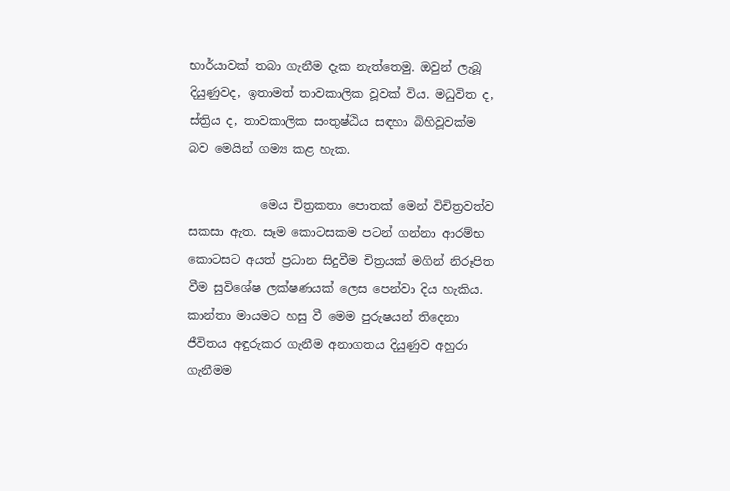භාර්යාවක් තබා ගැනීම දැක නැත්තෙමු. ඔවුන් ලැබූ දියුණුවද, ඉතාමත් තාවකාලික වූවක් විය. මධුවිත ද, ස්ත්‍රිය ද, තාවකාලික සංතුෂ්ඨිය සඳහා බිහිවූවක්ම බව මෙයින් ගම්‍ය කළ හැක.

            මෙය චිත්‍රකතා පොතක් මෙන් විචිත්‍රවත්ව සකසා ඇත. සෑම කොටසකම පටන් ගන්නා ආරම්භ කොටසට අයත් ප්‍රධාන සිදුවීම චිත්‍රයක් මගින් නිරූපිත වීම සුවිශේෂ ලක්ෂණයක් ලෙස පෙන්වා දිය හැකිය. කාන්තා මායමට හසු වී මෙම පුරුෂයන් තිදෙනා ජීවිතය අඳුරුකර ගැනීම අනාගතය දියුණුව අහුරා ගැනීමම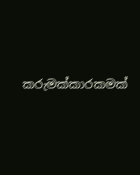කරුමක්කාරකමක්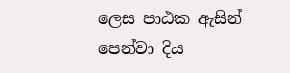ලෙස පාඨක ඇසින් පෙන්වා දිය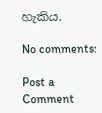හැකිය.

No comments:

Post a Comment